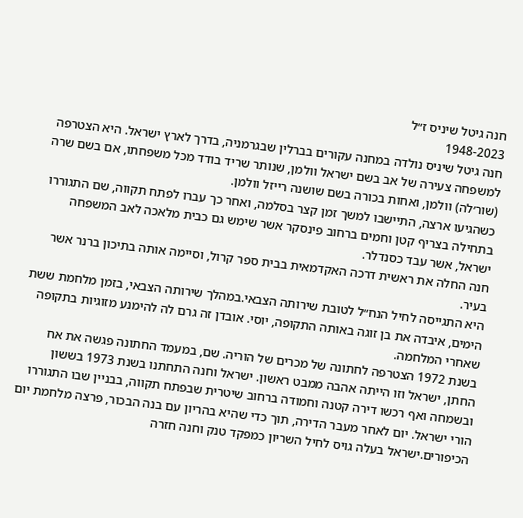חנה גיטל שיניס ז״ל
1948-2023
חנה גיטל שיניס נולדה במחנה עקורים בברלין שבגרמניה, בדרך לארץ ישראל. היא הצטרפה למשפחה צעירה של אב בשם ישראל וולמן, שנותר שריד בודד מכל משפחתו, אם בשם שרה (שור׳לה) וולמן, ואחות בכורה בשם שושנה רייזל וולמן.
כשהגיעו ארצה, התיישבו למשך זמן קצר בסלמה, ואחר כך עברו לפתח תקווה, שם התגוררו בתחילה בצריף קטן וחמים ברחוב פינסקר אשר שימש גם כבית מלאכה לאב המשפחה ישראל, אשר עבד כסנדלר.
חנה החלה את ראשית דרכה האקדמאית בבית ספר קרול, וסיימה אותה בתיכון ברנר אשר בעיר.
היא התגייסה לחיל הנח״ל לטובת שירותה הצבאי.במהלך שירותה הצבאי, בזמן מלחמת ששת הימים, איבדה את בן זוגה באותה התקופה, יוסי. אובדן זה גרם לה להימנע מזוגיות בתקופה שאחרי המלחמה.
בשנת 1972 הצטרפה לחתונה של מכרים של הוריה. שם, במעמד החתונה פגשה את אח החתן, ישראל וזו הייתה אהבה ממבט ראשון. ישראל וחנה התחתנו בשנת 1973 בששון ובשמחה ואף רכשו דירה קטנה וחמודה ברחוב שיטרית שבפתח תקווה, בבניין שבו התגוררו הורי ישראל. יום לאחר מעבר הדירה, תוך כדי שהיא בהריון עם בנה הבכור, פרצה מלחמת יום הכיפורים.ישראל בעלה גויס לחיל השריון כמפקד טנק וחנה חזרה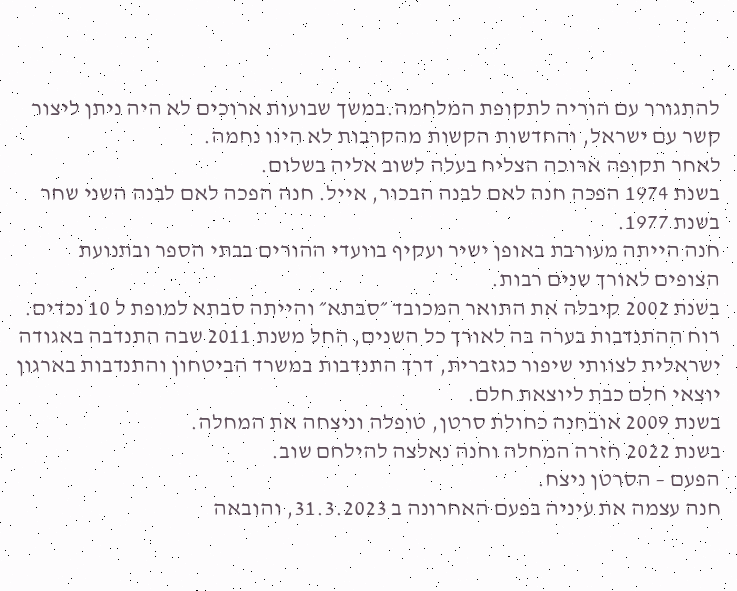להתגורר עם הוריה לתקופת המלחמה.במשך שבועות ארוכים לא היה ניתן ליצור קשר עם ישראל, והחדשות הקשות מהקרבות לא היוו נחמה.
לאחר תקופה ארוכה הצליח בעלה לשוב אליה בשלום.
בשנת 1974 הפכה חנה לאם לבנה הבכור, אייל. חנה הפכה לאם לבנה השני שחר בשנת 1977.
חנה הייתה מעורבת באופן ישיר ועקיף בוועדי ההורים בבתי הספר ובתנועת הצופים לאורך שנים רבות.
בשנת 2002 קיבלה את התואר המכובד ״סבתא״ והייתה סבתא למופת ל 10 נכדים.
רוח ההתנדבות בערה בה לאורך כל השנים, החל משנת 2011 שבה התנדבה באגודה ישראלית לצוותי שיפור כגזברית, דרך התנדבות במשרד הביטחון והתנדבות בארגון יוצאי חלם כבת ליוצאת חלם.
בשנת 2009 אובחנה כחולת סרטן, טופלה וניצחה את המחלה.
בשנת 2022 חזרה המחלה וחנה נאלצה להילחם שוב.
הפעם – הסרטן ניצח.
חנה עצמה את עיניה בפעם האחרונה ב 31.3.2023, והובאה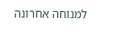למנוחה אחרונה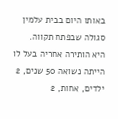באותו היום בבית עלמין סגולה שבפתח תקווה.
היא הותירה אחריה בעל לו הייתה נשואה 50 שנים, 2 ילדים, אחות, 2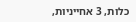כלות, 3 אחייניות,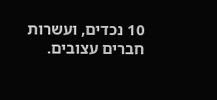10 נכדים, ועשרות חברים עצובים.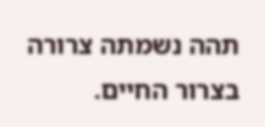תהה נשמתה צרורה בצרור החיים.